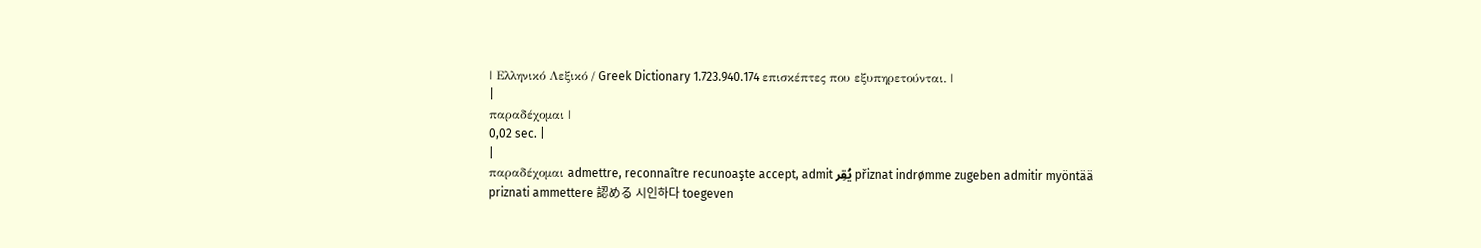| Ελληνικό Λεξικό / Greek Dictionary 1.723.940.174 επισκέπτες που εξυπηρετούνται. |
|
παραδέχομαι |
0,02 sec. |
|
παραδέχομαι admettre, reconnaître recunoaşte accept, admit يُقِر přiznat indrømme zugeben admitir myöntää priznati ammettere 認める 시인하다 toegeven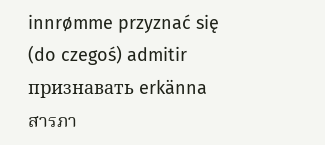innrømme przyznać się (do czegoś) admitir признавать erkänna สารภา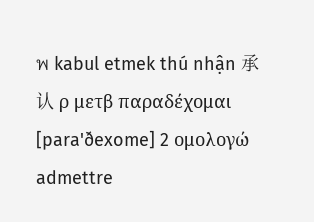พ kabul etmek thú nhận 承认 ρ μετβ παραδέχομαι [para'ðexome] 2 ομολογώ admettre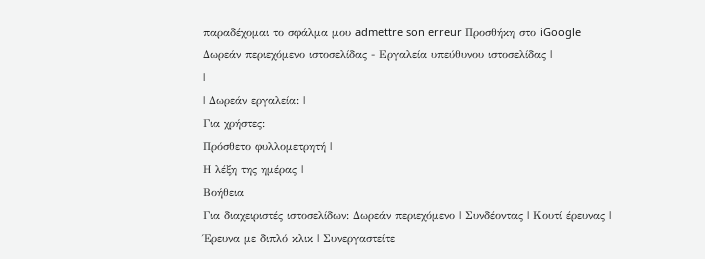παραδέχομαι το σφάλμα μου admettre son erreur Προσθήκη στο iGoogle Δωρεάν περιεχόμενο ιστοσελίδας - Εργαλεία υπεύθυνου ιστοσελίδας |
|
| Δωρεάν εργαλεία: |
Για χρήστες:
Πρόσθετο φυλλομετρητή |
Η λέξη της ημέρας |
Βοήθεια
Για διαχειριστές ιστοσελίδων: Δωρεάν περιεχόμενο | Συνδέοντας | Κουτί έρευνας | Έρευνα με διπλό κλικ | Συνεργαστείτε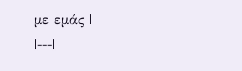με εμάς |
|---|